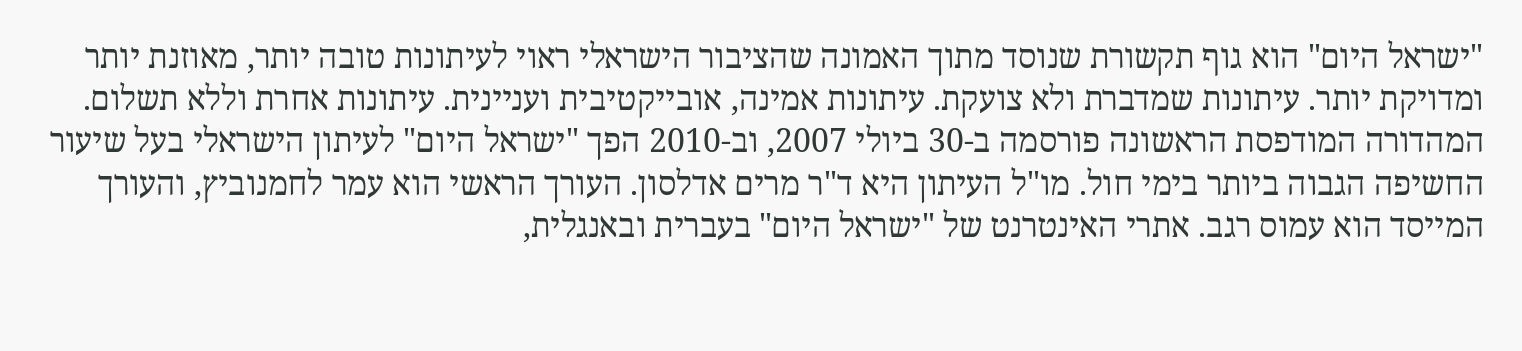"ישראל היום" הוא גוף תקשורת שנוסד מתוך האמונה שהציבור הישראלי ראוי לעיתונות טובה יותר, מאוזנת יותר ומדויקת יותר. עיתונות שמדברת ולא צועקת. עיתונות אמינה, אובייקטיבית ועניינית. עיתונות אחרת וללא תשלום. המהדורה המודפסת הראשונה פורסמה ב-30 ביולי 2007, וב-2010 הפך "ישראל היום" לעיתון הישראלי בעל שיעור החשיפה הגבוה ביותר בימי חול. מו"ל העיתון היא ד"ר מרים אדלסון. העורך הראשי הוא עמר לחמנוביץ, והעורך המייסד הוא עמוס רגב. אתרי האינטרנט של "ישראל היום" בעברית ובאנגלית,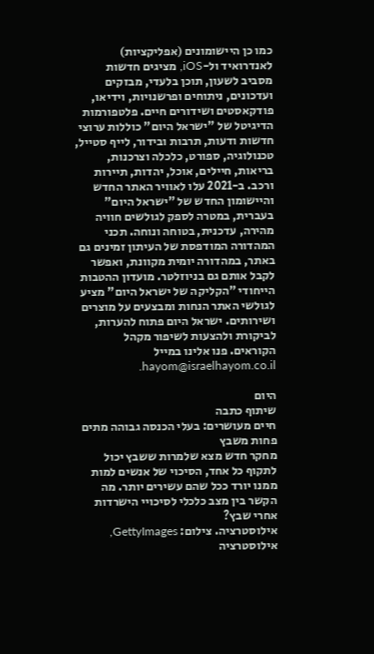כמו כן היישומונים (אפליקציות) לאנדרואיד ול-iOS, מציגים חדשות מסביב לשעון, תוכן בלעדי, מבזקים ועדכונים, ניתוחים ופרשנויות, וידיאו, פודקאסטים ושידורים חיים. פלטפורמות הדיגיטל של "ישראל היום" כוללות ערוצי חדשות ודעות, תרבות ובידור, לייף סטייל, טכנולוגיה, ספורט, כלכלה וצרכנות, בריאות, חיילים, אוכל, יהדות, תיירות ורכב. ב-2021 עלו לאוויר האתר החדש והיישומון החדש של "ישראל היום" בעברית, במטרה לספק לגולשים חוויה מהירה, עדכנית, בטוחה ונוחה. תכני המהדורה המודפסת של העיתון זמינים גם באתר, במהדורה יומית מקוונת, ואפשר לקבל אותם גם בניוזלטר. מועדון ההטבות הייחודי "הקליקה של ישראל היום" מציע לגולשי האתר הנחות ומבצעים על מוצרים ושירותים. ישראל היום פתוח להערות, לביקורת ולהצעות לשיפור מקהל הקוראים. פנו אלינו במייל hayom@israelhayom.co.il.

היום
שיתוף כתבה
חיים מעושרים: בעלי הכנסה גבוהה מתים פחות משבץ
מחקר חדש מצא שלמרות ששבץ יכול לתקוף כל אחד, הסיכוי של אנשים למות ממנו יורד ככל שהם עשירים יותר. מה הקשר בין מצב כלכלי לסיכויי הישרדות אחרי שבץ?
אילוסטרציה. צילום: GettyImages, אילוסטרציה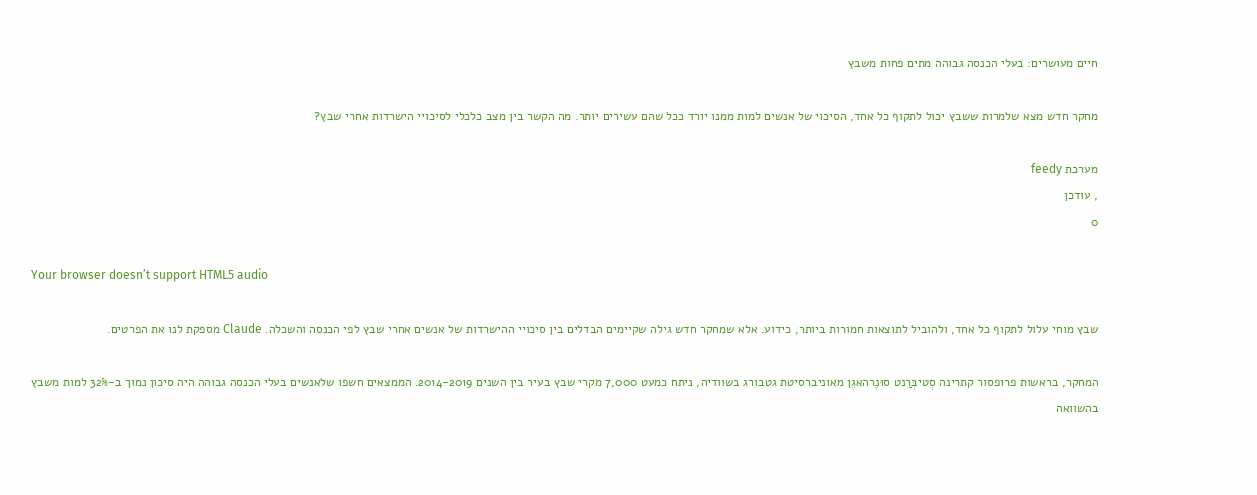חיים מעושרים: בעלי הכנסה גבוהה מתים פחות משבץ

מחקר חדש מצא שלמרות ששבץ יכול לתקוף כל אחד, הסיכוי של אנשים למות ממנו יורד ככל שהם עשירים יותר. מה הקשר בין מצב כלכלי לסיכויי הישרדות אחרי שבץ?

מערכת feedy
, עודכן
0

Your browser doesn’t support HTML5 audio

שבץ מוחי עלול לתקוף כל אחד, ולהוביל לתוצאות חמורות ביותר, כידוע. אלא שמחקר חדש גילה שקיימים הבדלים בין סיכויי ההישרדות של אנשים אחרי שבץ לפי הכנסה והשכלה. Claude מספקת לנו את הפרטים.

המחקר, בראשות פרופסור קתרינה סְטיבְּרַנט סוּנֶרהאגֶן מאוניברסיטת גטבורג בשוודיה, ניתח כמעט 7,000 מקרי שבץ בעיר בין השנים 2014-2019. הממצאים חשפו שלאנשים בעלי הכנסה גבוהה היה סיכון נמוך ב-32% למות משבץ בהשוואה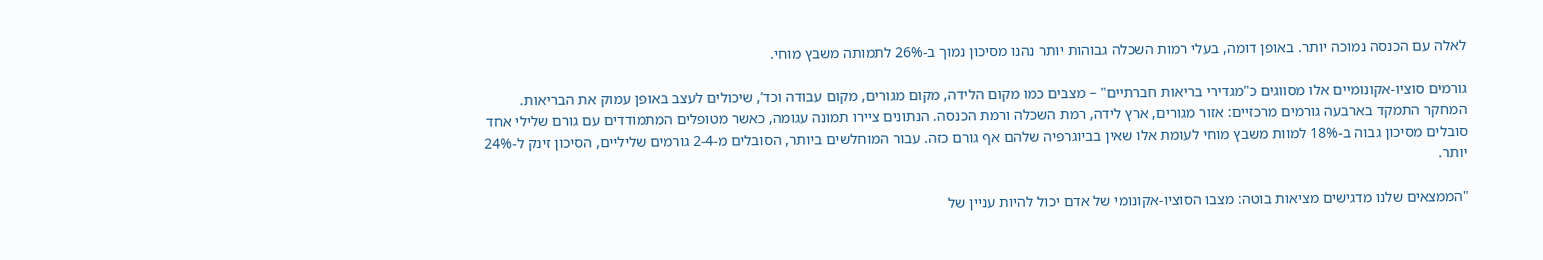לאלה עם הכנסה נמוכה יותר. באופן דומה, בעלי רמות השכלה גבוהות יותר נהנו מסיכון נמוך ב-26% לתמותה משבץ מוחי.

גורמים סוציו-אקונומיים אלו מסווגים כ"מגדירי בריאות חברתיים" – מצבים כמו מקום הלידה, מקום מגורים, מקום עבודה וכד’, שיכולים לעצב באופן עמוק את הבריאות. המחקר התמקד בארבעה גורמים מרכזיים: אזור מגורים, ארץ לידה, רמת השכלה ורמת הכנסה. הנתונים ציירו תמונה עגומה, כאשר מטופלים המתמודדים עם גורם שלילי אחד סובלים מסיכון גבוה ב-18% למוות משבץ מוחי לעומת אלו שאין בביוגרפיה שלהם אף גורם כזה. עבור המוחלשים ביותר, הסובלים מ-2-4 גורמים שליליים, הסיכון זינק ל-24% יותר.

"הממצאים שלנו מדגישים מציאות בוטה: מצבו הסוציו-אקונומי של אדם יכול להיות עניין של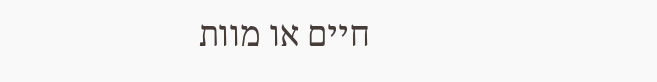חיים או מוות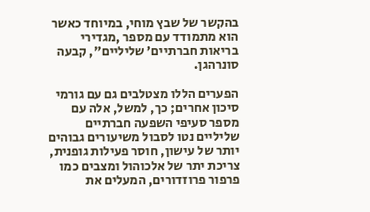בהקשר של שבץ מוחי, במיוחד כאשר הוא מתמודד עם מספר ,מגדירי בריאות חברתיים’ שליליים", קבעה סונרהגן.

הפערים הללו מצטלבים גם עם גורמי סיכון אחרים; כך, למשל, אלה עם מספר סעיפי השפעה חברתיים שליליים נטו לסבול משיעורים גבוהים יותר של עישון, חוסר פעילות גופנית, צריכת יתר של אלכוהול ומצבים כמו פרפור פרוזדורים, המעלים את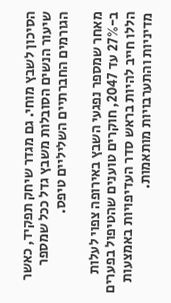הסיכון לשבץ מוחי. גם מגדר שיחק תפקיד, כאשר שיעור הנשים הסובלות משבץ גדל ככל שמספר הגורמים החברתיים השליליים טיפס.

מאחר שמספר נפגעי השבץ באירופה צפוי לעלות ב-27% עד 2047, חוקרים טוענים שהטיפול בפערים הללו חייב להיות בראש סדר העדיפויות באמצעות מדיניות והתערבויות מותאמות.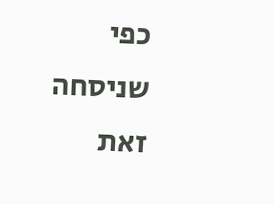כפי שניסחה זאת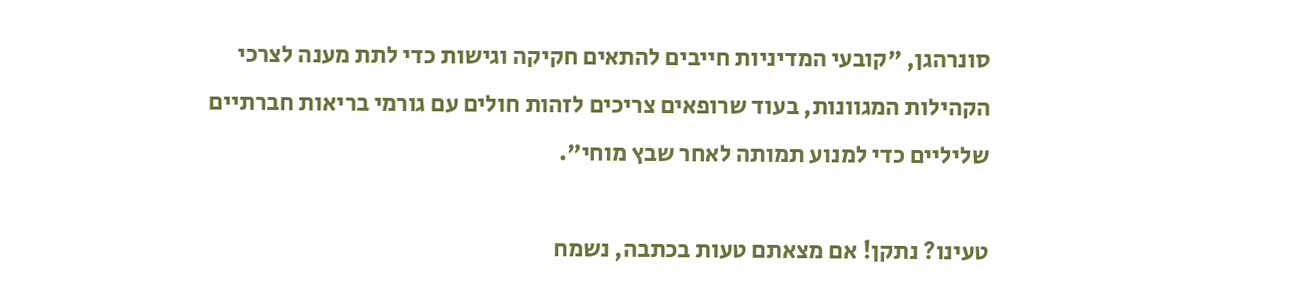סונרהגן, "קובעי המדיניות חייבים להתאים חקיקה וגישות כדי לתת מענה לצרכי הקהילות המגוונות, בעוד שרופאים צריכים לזהות חולים עם גורמי בריאות חברתיים שליליים כדי למנוע תמותה לאחר שבץ מוחי".

טעינו? נתקן! אם מצאתם טעות בכתבה, נשמח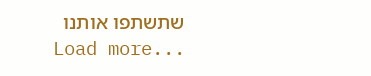שתשתפו אותנו
Load more...